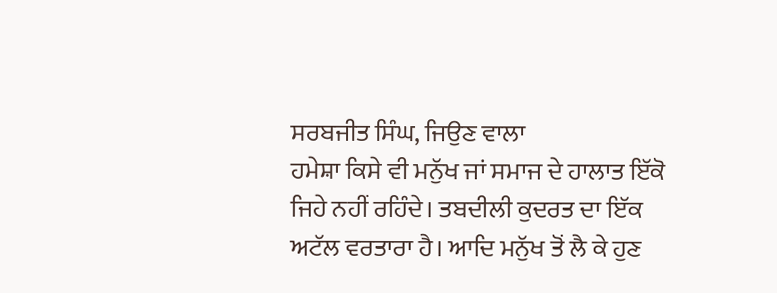ਸਰਬਜੀਤ ਸਿੰਘ, ਜਿਉਣ ਵਾਲਾ
ਹਮੇਸ਼ਾ ਕਿਸੇ ਵੀ ਮਨੁੱਖ ਜਾਂ ਸਮਾਜ ਦੇ ਹਾਲਾਤ ਇੱਕੋ ਜਿਹੇ ਨਹੀਂ ਰਹਿੰਦੇ। ਤਬਦੀਲੀ ਕੁਦਰਤ ਦਾ ਇੱਕ ਅਟੱਲ ਵਰਤਾਰਾ ਹੈ। ਆਦਿ ਮਨੁੱਖ ਤੋਂ ਲੈ ਕੇ ਹੁਣ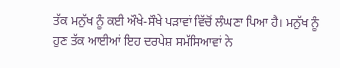ਤੱਕ ਮਨੁੱਖ ਨੂੰ ਕਈ ਔਖੇ-ਸੌਖੇ ਪੜਾਵਾਂ ਵਿੱਚੋਂ ਲੰਘਣਾ ਪਿਆ ਹੈ। ਮਨੁੱਖ ਨੂੰ ਹੁਣ ਤੱਕ ਆਈਆਂ ਇਹ ਦਰਪੇਸ਼ ਸਮੱਸਿਆਵਾਂ ਨੇ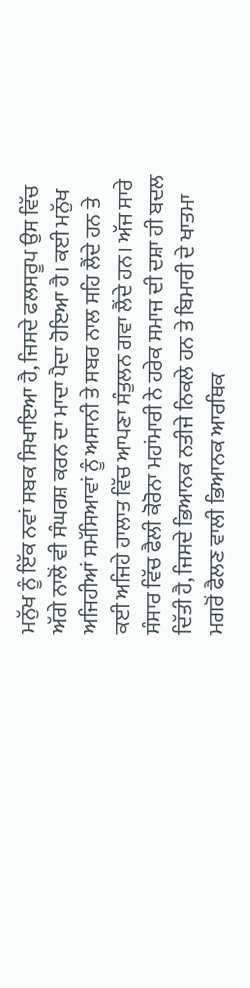ਮਨੁੱਖ ਨੂੰ ਇੱਕ ਨਵਾਂ ਸਬਕ ਸਿਖਾਇਆ ਹੈ, ਜਿਸਦੇ ਫਲਸਰੂਪ ਉਸ ਵਿੱਚ ਅੱਗੇ ਨਾਲੋਂ ਵੀ ਸੰਘਰਸ਼ ਕਰਨ ਦਾ ਮਾਦਾ ਪੈਦਾ ਹੋਇਆ ਹੈ। ਕਈ ਮਨੁੱਖ ਅਜਿਹੀਆਂ ਸਮੱਸਿਆਵਾਂ ਨੂੰ ਅਸਾਨੀ ਤੇ ਸਬਰ ਨਾਲ ਸਹਿ ਲੈਂਦੇ ਹਨ ਤੇ ਕਈ ਅਜਿਹੇ ਹਾਲਾਤ ਵਿੱਚ ਆਪਣਾ ਸੰਤੁਲਨ ਗਵਾ ਲੈਂਦੇ ਹਨ। ਅੱਜ ਸਾਰੇ ਸੰਸਾਰ ਵਿੱਚ ਫੈਲੀ ਕੋਰੋਨਾ ਮਹਾਂਮਾਰੀ ਨੇ ਹਰੇਕ ਸਮਾਜ ਦੀ ਦਸ਼ਾ ਹੀ ਬਦਲ ਦਿੱਤੀ ਹੈ, ਜਿਸਦੇ ਭਿਆਨਕ ਨਤੀਜੇ ਨਿਕਲੇ ਹਨ ਤੇ ਬਿਮਾਰੀ ਦੇ ਖਾਤਮਾ ਮਗਰੋਂ ਫੈਲਣ ਵਾਲੀ ਭਿਆਨਕ ਆਰਥਿਕ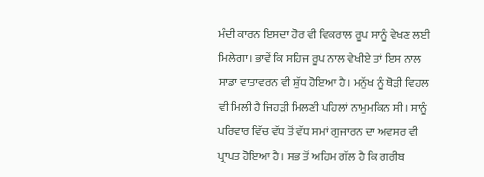ਮੰਦੀ ਕਾਰਨ ਇਸਦਾ ਹੋਰ ਵੀ ਵਿਕਰਾਲ ਰੂਪ ਸਾਨੂੰ ਵੇਖਣ ਲਈ ਮਿਲੇਗਾ। ਭਾਵੇਂ ਕਿ ਸਹਿਜ ਰੂਪ ਨਾਲ ਵੇਖੀਏ ਤਾਂ ਇਸ ਨਾਲ ਸਾਡਾ ਵਾਤਾਵਰਨ ਵੀ ਸ਼ੁੱਧ ਹੋਇਆ ਹੈ। ਮਨੁੱਖ ਨੂੰ ਥੋੜੀ ਵਿਹਲ ਵੀ ਮਿਲੀ ਹੈ ਜਿਹੜੀ ਮਿਲਣੀ ਪਹਿਲਾਂ ਨਾਮੁਮਕਿਨ ਸੀ। ਸਾਨੂੰ ਪਰਿਵਾਰ ਵਿੱਚ ਵੱਧ ਤੋਂ ਵੱਧ ਸਮਾਂ ਗੁਜਾਰਨ ਦਾ ਅਵਸਰ ਵੀ ਪ੍ਰਾਪਤ ਹੋਇਆ ਹੈ। ਸਭ ਤੋਂ ਅਹਿਮ ਗੱਲ ਹੈ ਕਿ ਗਰੀਬ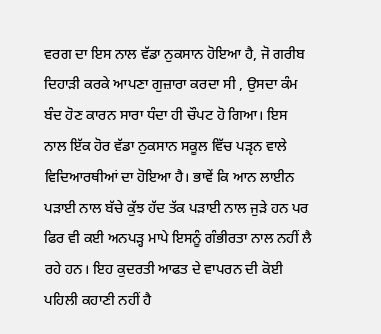ਵਰਗ ਦਾ ਇਸ ਨਾਲ ਵੱਡਾ ਨੁਕਸਾਨ ਹੋਇਆ ਹੈ, ਜੋ ਗਰੀਬ ਦਿਹਾੜੀ ਕਰਕੇ ਆਪਣਾ ਗੁਜ਼ਾਰਾ ਕਰਦਾ ਸੀ , ਉਸਦਾ ਕੰਮ ਬੰਦ ਹੋਣ ਕਾਰਨ ਸਾਰਾ ਧੰਦਾ ਹੀ ਚੌਪਟ ਹੋ ਗਿਆ। ਇਸ ਨਾਲ ਇੱਕ ਹੋਰ ਵੱਡਾ ਨੁਕਸਾਨ ਸਕੂਲ ਵਿੱਚ ਪੜੵਨ ਵਾਲੇ ਵਿਦਿਆਰਥੀਆਂ ਦਾ ਹੋਇਆ ਹੈ। ਭਾਵੇਂ ਕਿ ਆਨ ਲਾਈਨ ਪੜਾਈ ਨਾਲ ਬੱਚੇ ਕੁੱਝ ਹੱਦ ਤੱਕ ਪੜਾਈ ਨਾਲ ਜੁੜੇ ਹਨ ਪਰ ਫਿਰ ਵੀ ਕਈ ਅਨਪੜ੍ਹ ਮਾਪੇ ਇਸਨੂੰ ਗੰਭੀਰਤਾ ਨਾਲ ਨਹੀਂ ਲੈ ਰਹੇ ਹਨ। ਇਹ ਕੁਦਰਤੀ ਆਫਤ ਦੇ ਵਾਪਰਨ ਦੀ ਕੋਈ ਪਹਿਲੀ ਕਹਾਣੀ ਨਹੀਂ ਹੈ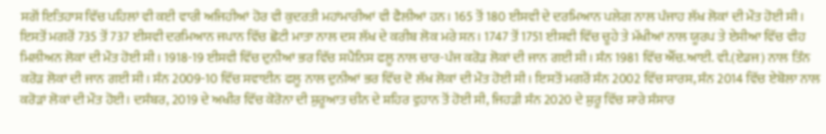ਸਗੋਂ ਇਤਿਹਾਸ ਵਿੱਚ ਪਹਿਲਾਂ ਵੀ ਕਈ ਵਾਰੀ ਅਜਿਹੀਆਂ ਹੋਰ ਵੀ ਕੁਦਰਤੀ ਮਹਾਂਮਾਰੀਆਂ ਵੀ ਫੈਲੀਆਂ ਹਨ। 165 ਤੋਂ 180 ਈਸਵੀ ਦੇ ਦਰਮਿਆਨ ਪਲੇਗ ਨਾਲ ਪੰਜਾਹ ਲੱਖ ਲੋਕਾਂ ਦੀ ਮੌਤ ਹੋਈ ਸੀ। ਇਸਤੋਂ ਮਗਰੋਂ 735 ਤੋਂ 737 ਈਸਵੀ ਦਰਮਿਆਨ ਜਪਾਨ ਵਿੱਚ ਛੋਟੀ ਮਾਤਾ ਨਾਲ ਦਸ ਲੱਖ ਦੇ ਕਰੀਬ ਲੋਕ ਮਰੇ ਸਨ। 1747 ਤੋਂ 1751 ਈਸਵੀ ਵਿੱਚ ਚੂਹੇ ਤੇ ਮੱਖੀਆਂ ਨਾਲ ਯੂਰਪ ਤੇ ਏਸੀਆ ਵਿੱਚ ਵੀਹ ਮਿਲੀਅਨ ਲੋਕਾਂ ਦੀ ਮੌਤ ਹੋਈ ਸੀ। 1918-19 ਈਸਵੀ ਵਿੱਚ ਦੁਨੀਆਂ ਭਰ ਵਿੱਚ ਸਪੈਨਿਸ ਫਲੂ ਨਾਲ ਚਾਰ-ਪੰਜ ਕਰੋੜ ਲੋਕਾਂ ਦੀ ਜਾਨ ਗਈ ਸੀ। ਸੰਨ 1981 ਵਿੱਚ ਐੱਚ.ਆਈ. ਵੀ.(ਏਡਜ) ਨਾਲ ਤਿੰਨ ਕਰੋੜ ਲੋਕਾਂ ਦੀ ਜਾਨ ਗਈ ਸੀ। ਸੰਨ 2009-10 ਵਿੱਚ ਸਵਾਈਨ ਫਲੂ ਨਾਲ ਦੁਨੀਆਂ ਭਰ ਵਿੱਚ ਦੋ ਲੱਖ ਲੋਕਾਂ ਦੀ ਮੌਤ ਹੋਈ ਸੀ। ਇਸਤੋਂ ਮਗਰੋਂ ਸੰਨ 2002 ਵਿੱਚ ਸਾਰਸ, ਸੰਨ 2014 ਵਿੱਚ ਏਬੋਲਾ ਨਾਲ ਕਰੋੜਾਂ ਲੋਕਾਂ ਦੀ ਮੌਤ ਹੋਈ। ਦਸੰਬਰ, 2019 ਦੇ ਅਖੀਰ ਵਿੱਚ ਕੋਰੋਨਾ ਦੀ ਸ਼ੁਰੂਆਤ ਚੀਨ ਦੇ ਸ਼ਹਿਰ ਵੁਹਾਨ ਤੋਂ ਹੋਈ ਸੀ, ਜਿਹੜੀ ਸੰਨ 2020 ਦੇ ਸ਼ੁਰੂ ਵਿੱਚ ਸਾਰੇ ਸੰਸਾਰ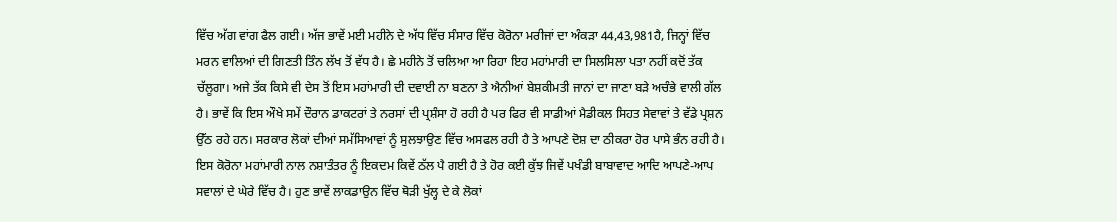ਵਿੱਚ ਅੱਗ ਵਾਂਗ ਫੈਲ ਗਈ। ਅੱਜ ਭਾਵੇਂ ਮਈ ਮਹੀਨੇ ਦੇ ਅੱਧ ਵਿੱਚ ਸੰਸਾਰ ਵਿੱਚ ਕੋਰੋਨਾ ਮਰੀਜਾਂ ਦਾ ਅੰਕੜਾ 44,43,981ਹੈ, ਜਿਨ੍ਹਾਂ ਵਿੱਚ ਮਰਨ ਵਾਲਿਆਂ ਦੀ ਗਿਣਤੀ ਤਿੰਨ ਲੱਖ ਤੋਂ ਵੱਧ ਹੈ। ਛੇ ਮਹੀਨੇ ਤੋਂ ਚਲਿਆ ਆ ਰਿਹਾ ਇਹ ਮਹਾਂਮਾਰੀ ਦਾ ਸਿਲਸਿਲਾ ਪਤਾ ਨਹੀਂ ਕਦੋਂ ਤੱਕ ਚੱਲੂਗਾ। ਅਜੇ ਤੱਕ ਕਿਸੇ ਵੀ ਦੇਸ ਤੋਂ ਇਸ ਮਹਾਂਮਾਰੀ ਦੀ ਦਵਾਈ ਨਾ ਬਣਨਾ ਤੇ ਐਨੀਆਂ ਬੇਸ਼ਕੀਮਤੀ ਜਾਨਾਂ ਦਾ ਜਾਣਾ ਬੜੇ ਅਚੰਭੇ ਵਾਲੀ ਗੱਲ ਹੈ। ਭਾਵੇਂ ਕਿ ਇਸ ਔਖੇ ਸਮੇਂ ਦੌਰਾਨ ਡਾਕਟਰਾਂ ਤੇ ਨਰਸਾਂ ਦੀ ਪ੍ਰਸ਼ੰਸਾ ਹੋ ਰਹੀ ਹੈ ਪਰ ਫਿਰ ਵੀ ਸਾਡੀਆਂ ਮੈਡੀਕਲ ਸਿਹਤ ਸੇਵਾਵਾਂ ਤੇ ਵੱਡੇ ਪ੍ਰਸ਼ਨ ਉੱਠ ਰਹੇ ਹਨ। ਸਰਕਾਰ ਲੋਕਾਂ ਦੀਆਂ ਸਮੱਸਿਆਵਾਂ ਨੂੰ ਸੁਲਝਾਉਣ ਵਿੱਚ ਅਸਫਲ ਰਹੀ ਹੈ ਤੇ ਆਪਣੇ ਦੋਸ਼ ਦਾ ਠੀਕਰਾ ਹੋਰ ਪਾਸੇ ਭੰਨ ਰਹੀ ਹੈ। ਇਸ ਕੋਰੋਨਾ ਮਹਾਂਮਾਰੀ ਨਾਲ ਨਸ਼ਾਤੰਤਰ ਨੂੰ ਇਕਦਮ ਕਿਵੇਂ ਠੱਲ ਪੈ ਗਈ ਹੈ ਤੇ ਹੋਰ ਕਈ ਕੁੱਝ ਜਿਵੇਂ ਪਖੰਡੀ ਬਾਬਾਵਾਦ ਆਦਿ ਆਪਣੇ-ਆਪ ਸਵਾਲਾਂ ਦੇ ਘੇਰੇ ਵਿੱਚ ਹੈ। ਹੁਣ ਭਾਵੇਂ ਲਾਕਡਾਉਨ ਵਿੱਚ ਥੋੜੀ ਖੁੱਲ੍ਹ ਦੇ ਕੇ ਲੋਕਾਂ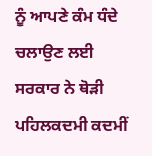ਨੂੰ ਆਪਣੇ ਕੰਮ ਧੰਦੇ ਚਲਾਉਣ ਲਈ ਸਰਕਾਰ ਨੇ ਥੋੜੀ ਪਹਿਲਕਦਮੀ ਕਦਮੀਂ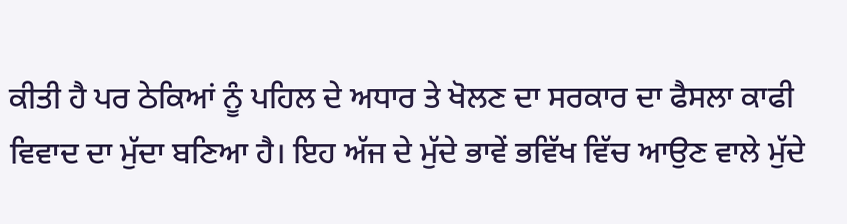ਕੀਤੀ ਹੈ ਪਰ ਠੇਕਿਆਂ ਨੂੰ ਪਹਿਲ ਦੇ ਅਧਾਰ ਤੇ ਖੋਲਣ ਦਾ ਸਰਕਾਰ ਦਾ ਫੈਸਲਾ ਕਾਫੀ ਵਿਵਾਦ ਦਾ ਮੁੱਦਾ ਬਣਿਆ ਹੈ। ਇਹ ਅੱਜ ਦੇ ਮੁੱਦੇ ਭਾਵੇਂ ਭਵਿੱਖ ਵਿੱਚ ਆਉਣ ਵਾਲੇ ਮੁੱਦੇ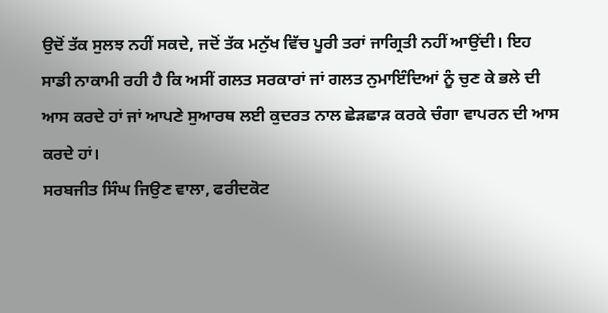ਉਦੋਂ ਤੱਕ ਸੁਲਝ ਨਹੀਂ ਸਕਦੇ, ਜਦੋਂ ਤੱਕ ਮਨੁੱਖ ਵਿੱਚ ਪੂਰੀ ਤਰਾਂ ਜਾਗ੍ਰਿਤੀ ਨਹੀਂ ਆਉਂਦੀ। ਇਹ ਸਾਡੀ ਨਾਕਾਮੀ ਰਹੀ ਹੈ ਕਿ ਅਸੀਂ ਗਲਤ ਸਰਕਾਰਾਂ ਜਾਂ ਗਲਤ ਨੁਮਾਇੰਦਿਆਂ ਨੂੰ ਚੁਣ ਕੇ ਭਲੇ ਦੀ ਆਸ ਕਰਦੇ ਹਾਂ ਜਾਂ ਆਪਣੇ ਸੁਆਰਥ ਲਈ ਕੁਦਰਤ ਨਾਲ ਛੇੜਛਾੜ ਕਰਕੇ ਚੰਗਾ ਵਾਪਰਨ ਦੀ ਆਸ ਕਰਦੇ ਹਾਂ।
ਸਰਬਜੀਤ ਸਿੰਘ ਜਿਉਣ ਵਾਲਾ, ਫਰੀਦਕੋਟ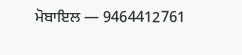ਮੋਬਾਇਲ — 9464412761